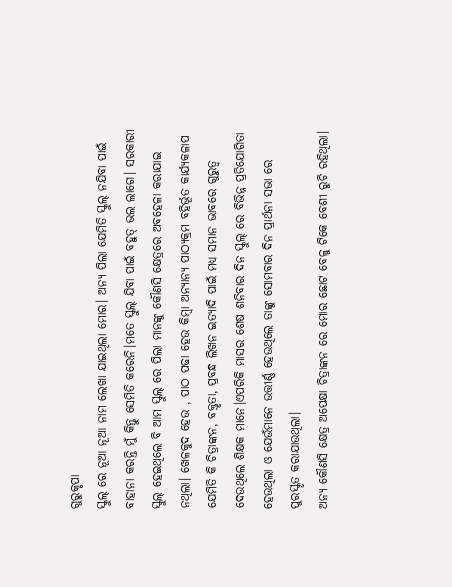ଗୁରୁକୃପା
ସ୍କୁଲ୍ ରେ ନୂଆ ନୂଆ ନାମ ଲେଖା ଯାଇଥିଲା ମୋର। ଅନ୍ୟ ପିଲା ଯେମିତି ସ୍କୁଲ୍ ନଯିବା ପାଇଁ ବାହାନା କରନ୍ତି ମୁଁ କିନ୍ତୁ ସେମିତି କରେନି।ମତେ ସ୍କୁଲ୍ ଯିବା ପାଇଁ ବହୁତ୍ ଭଲ ଲାଗେ। ସରକାରୀ ସ୍କୁଲ୍ ହେଇଥିଲେ ବି ଆମ ସ୍କୁଲ୍ ରେ ପିଲା ମାନଙ୍କୁ କୌଣସି କ୍ଷେତ୍ରରେ ଅବହେଳା କରାଯାଇ ନଥିଲା। ଖେଳକୁଦ ହେଉ , ପାଠ ପଢା ହେଉ କିମ୍ବା ଅନ୍ୟାନ୍ୟ ପାଠ୍ୟକ୍ରମ ବହିର୍ଭୂତ କାର୍ଯ୍ୟକଳାପ ଯେମିତି କି ଚିତ୍ରାଙ୍କନ, ବକ୍ତୃତା, ପ୍ରବନ୍ଧ ଲିଖନ ଇତ୍ୟାଦି ପାଇଁ ମଧ୍ୟ ସମାନ ଭାବରେ ଗୁରୁତ୍ଵ ଦେଉଥିଲେ ଶିକ୍ଷକ ମାନେ।ଏପରିକି ମାସର ଶେଷ ଶନିବାର ଦିନ ସ୍କୁଲ୍ ରେ ବିଭିନ୍ନ ପ୍ରତିଯୋଗିତା ହେଉଥିଲା ଓ ଯେଉଁମାନେ ଉତ୍ତୀର୍ଣ୍ଣ ହେଉଥିଲେ ତାଙ୍କୁ ସୋମବାର ଦିନ ପ୍ରାର୍ଥନା ସଭା ରେ ପୁରସ୍କୃତ କରାଯାଉଥିଲା।
ଅନ୍ୟ କୌଣସି କ୍ଷେତ୍ର ଅପେକ୍ଷା ଚିତ୍ରାଙ୍କନ ରେ ମୋର ଛୋଟ ବେଳୁ ଟିକେ ବେଶୀ ରୁଚି ରହିଥିଲା।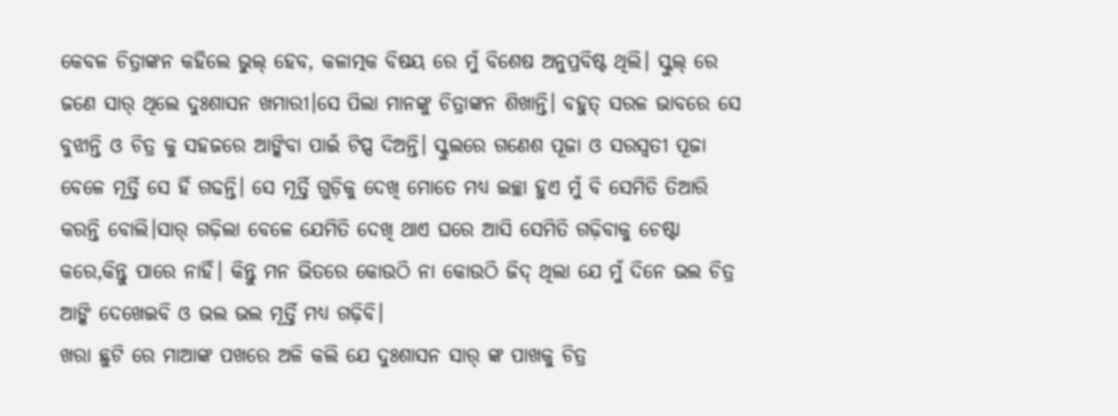କେବଳ ଚିତ୍ରାଙ୍କନ କହିଲେ ଭୁଲ୍ ହେବ, କଳାତ୍ମକ ବିଷୟ ରେ ମୁଁ ବିଶେଷ ଅନୁପ୍ରବିଷ୍ଟ ଥିଲି। ସ୍କୁଲ୍ ରେ ଜଣେ ସାର୍ ଥିଲେ ଦୁଃଶାସନ ଖମାରୀ।ସେ ପିଲା ମାନଙ୍କୁ ଚିତ୍ରାଙ୍କନ ଶିଖାନ୍ତି। ବହୁତ୍ ସରଳ ଭାବରେ ସେ ବୁଝାନ୍ତି ଓ ଚିତ୍ର କୁ ସହଜରେ ଆଙ୍କିବା ପାଇଁ ଟିପ୍ସ ଦିଅନ୍ତି। ସ୍କୁଲରେ ଗଣେଶ ପୂଜା ଓ ସରସ୍ଵତୀ ପୂଜା ବେଳେ ମୂର୍ତ୍ତି ସେ ହିଁ ଗଢନ୍ତି। ସେ ମୂର୍ତ୍ତି ଗୁଡ଼ିକୁ ଦେଖି ମୋତେ ମଧ୍ୟ ଇଚ୍ଛା ହୁଏ ମୁଁ ବି ସେମିତି ତିଆରି କରନ୍ତି ବୋଲି।ସାର୍ ଗଢ଼ିଲା ବେଳେ ଯେମିତି ଦେଖି ଥାଏ ଘରେ ଆସି ସେମିତି ଗଢ଼ିବାକୁ ଚେଷ୍ଟା କରେ,କିନ୍ତୁ ପାରେ ନାହିଁ। କିନ୍ତୁ ମନ ଭିତରେ କୋଉଠି ନା କୋଉଠି ଜିଦ୍ ଥିଲା ଯେ ମୁଁ ଦିନେ ଭଲ ଚିତ୍ର ଆଙ୍କି ଦେଖେଇବି ଓ ଭଲ ଭଲ ମୂର୍ତ୍ତି ମଧ୍ୟ ଗଢ଼ିବି।
ଖରା ଛୁଟି ରେ ମାଆଙ୍କ ପଖରେ ଅଳି କଲି ଯେ ଦୁଃଶାସନ ସାର୍ ଙ୍କ ପାଖକୁ ଚିତ୍ର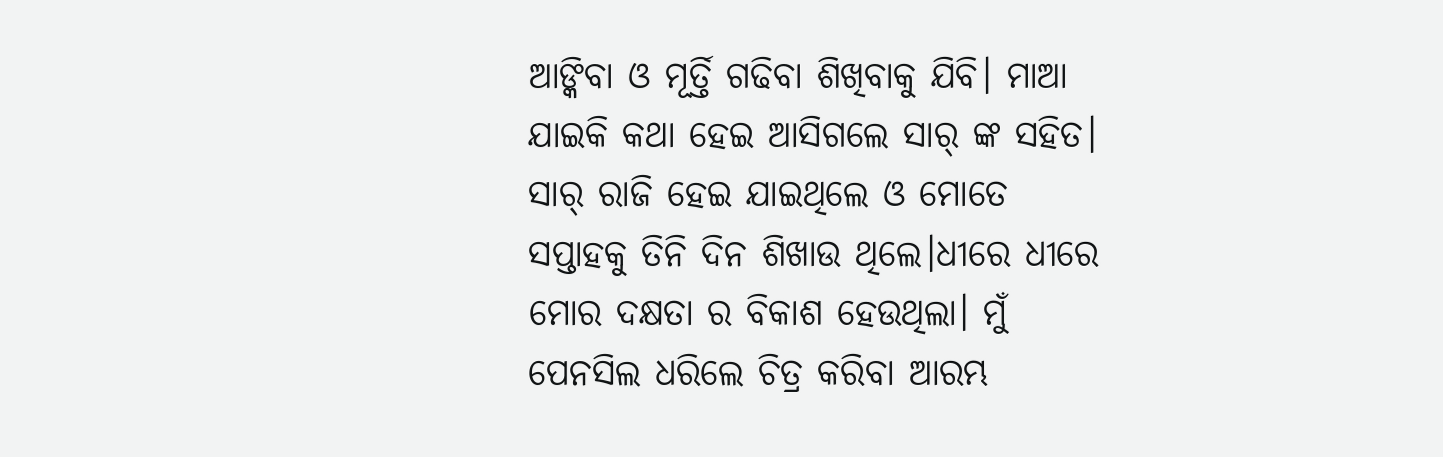ଆଙ୍କିବା ଓ ମୂର୍ତ୍ତି ଗଢିବା ଶିଖିବାକୁ ଯିବି। ମାଆ ଯାଇକି କଥା ହେଇ ଆସିଗଲେ ସାର୍ ଙ୍କ ସହିତ। ସାର୍ ରାଜି ହେଇ ଯାଇଥିଲେ ଓ ମୋତେ ସପ୍ତାହକୁ ତିନି ଦିନ ଶିଖାଉ ଥିଲେ।ଧୀରେ ଧୀରେ ମୋର ଦକ୍ଷତା ର ବିକାଶ ହେଉଥିଲା। ମୁଁ ପେନସିଲ ଧରିଲେ ଚିତ୍ର କରିବା ଆରମ୍ଭ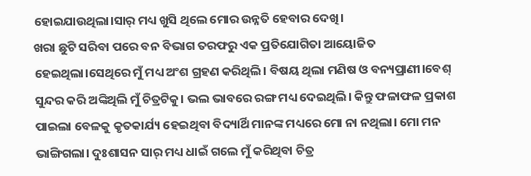ହୋଇଯାଉଥିଲା।ସାର୍ ମଧ୍ୟ ଖୁସି ଥିଲେ ମୋର ଉନ୍ନତି ହେବାର ଦେଖି।
ଖରା ଛୁଟି ସରିବା ପରେ ବନ ବିଭାଗ ତରଫରୁ ଏକ ପ୍ରତିଯୋଗିତା ଆୟୋଜିତ ହେଇଥିଲା।ସେଥିରେ ମୁଁ ମଧ୍ୟ ଅଂଶ ଗ୍ରହଣ କରିଥିଲି। ବିଷୟ ଥିଲା ମଣିଷ ଓ ବନ୍ୟପ୍ରାଣୀ।ବେଶ୍ ସୁନ୍ଦର କରି ଅଙ୍କିଥିଲି ମୁଁ ଚିତ୍ରଟିକୁ। ଭଲ ଭାବରେ ରଙ୍ଗ ମଧ୍ୟ ଦେଇଥିଲି। କିନ୍ତୁ ଫଳାଫଳ ପ୍ରକାଶ ପାଇଲା ବେଳକୁ କୃତକାର୍ଯ୍ୟ ହେଇଥିବା ବିଦ୍ୟାର୍ଥି ମାନଙ୍କ ମଧ୍ୟରେ ମୋ ନା ନଥିଲା। ମୋ ମନ ଭାଙ୍ଗିଗଲା। ଦୁଃଶାସନ ସାର୍ ମଧ୍ୟ ଧାଇଁ ଗଲେ ମୁଁ କରିଥିବା ଚିତ୍ର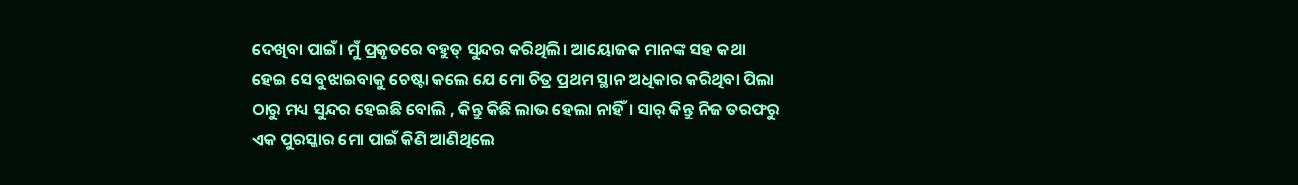ଦେଖିବା ପାଇଁ। ମୁଁ ପ୍ରକୃତରେ ବହୁତ୍ ସୁନ୍ଦର କରିଥିଲି। ଆୟୋଜକ ମାନଙ୍କ ସହ କଥା ହେଇ ସେ ବୁଝାଇବାକୁ ଚେଷ୍ଟା କଲେ ଯେ ମୋ ଚିତ୍ର ପ୍ରଥମ ସ୍ଥାନ ଅଧିକାର କରିଥିବା ପିଲା ଠାରୁ ମଧ୍ୟ ସୁନ୍ଦର ହେଇଛି ବୋଲି , କିନ୍ତୁ କିଛି ଲାଭ ହେଲା ନାହିଁ। ସାର୍ କିନ୍ତୁ ନିଜ ତରଫରୁ ଏକ ପୁରସ୍କାର ମୋ ପାଇଁ କିଣି ଆଣିଥିଲେ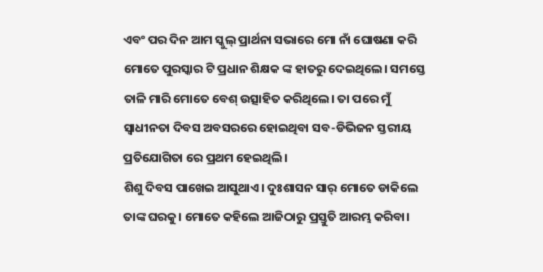ଏବଂ ପର ଦିନ ଆମ ସ୍କୁଲ୍ ପ୍ରାର୍ଥନା ସଭାରେ ମୋ ନାଁ ଘୋଷଣା କରି ମୋତେ ପୁରସ୍କାର ଟି ପ୍ରଧାନ ଶିକ୍ଷକ ଙ୍କ ହାତରୁ ଦେଇଥିଲେ। ସମସ୍ତେ ତାଳି ମାରି ମୋତେ ବେଶ୍ ଉତ୍ସାହିତ କରିଥିଲେ। ତା ପରେ ମୁଁ ସ୍ବାଧୀନତା ଦିବସ ଅବସରରେ ହୋଇଥିବା ସବ-ଡିଭିଜନ ସ୍ତରୀୟ ପ୍ରତିଯୋଗିତା ରେ ପ୍ରଥମ ହେଇଥିଲି।
ଶିଶୁ ଦିବସ ପାଖେଇ ଆସୁଥାଏ। ଦୁଃଶାସନ ସାର୍ ମୋତେ ଡାକିଲେ ତାଙ୍କ ଘରକୁ। ମୋତେ କହିଲେ ଆଜିଠାରୁ ପ୍ରସ୍ତୁତି ଆରମ୍ଭ କରିବା।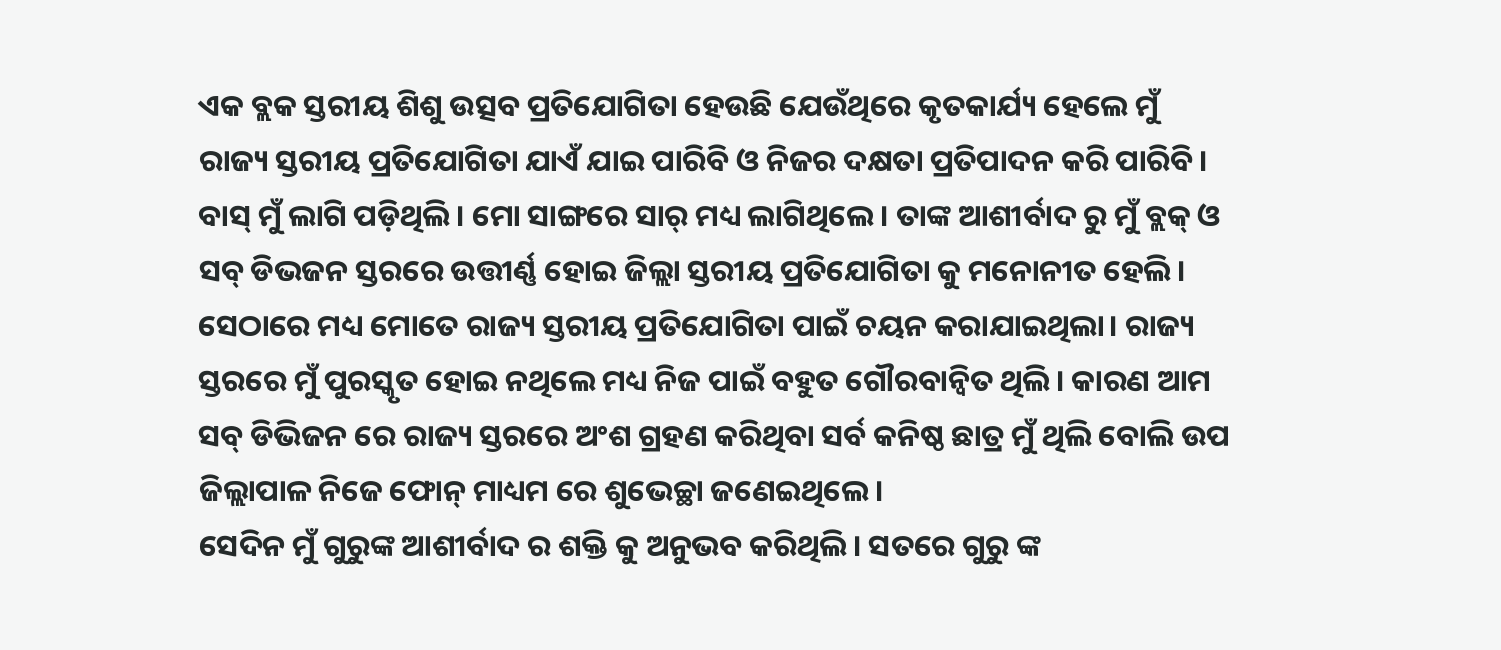ଏକ ବ୍ଲକ ସ୍ତରୀୟ ଶିଶୁ ଉତ୍ସବ ପ୍ରତିଯୋଗିତା ହେଉଛି ଯେଉଁଥିରେ କୃତକାର୍ଯ୍ୟ ହେଲେ ମୁଁ ରାଜ୍ୟ ସ୍ତରୀୟ ପ୍ରତିଯୋଗିତା ଯାଏଁ ଯାଇ ପାରିବି ଓ ନିଜର ଦକ୍ଷତା ପ୍ରତିପାଦନ କରି ପାରିବି। ବାସ୍ ମୁଁ ଲାଗି ପଡ଼ିଥିଲି। ମୋ ସାଙ୍ଗରେ ସାର୍ ମଧ୍ୟ ଲାଗିଥିଲେ। ତାଙ୍କ ଆଶୀର୍ବାଦ ରୁ ମୁଁ ବ୍ଲକ୍ ଓ ସବ୍ ଡିଭଜନ ସ୍ତରରେ ଉତ୍ତୀର୍ଣ୍ଣ ହୋଇ ଜିଲ୍ଲା ସ୍ତରୀୟ ପ୍ରତିଯୋଗିତା କୁ ମନୋନୀତ ହେଲି। ସେଠାରେ ମଧ୍ୟ ମୋତେ ରାଜ୍ୟ ସ୍ତରୀୟ ପ୍ରତିଯୋଗିତା ପାଇଁ ଚୟନ କରାଯାଇଥିଲା। ରାଜ୍ୟ ସ୍ତରରେ ମୁଁ ପୁରସ୍କୃତ ହୋଇ ନଥିଲେ ମଧ୍ୟ ନିଜ ପାଇଁ ବହୁତ ଗୌରବାନ୍ଵିତ ଥିଲି। କାରଣ ଆମ ସବ୍ ଡିଭିଜନ ରେ ରାଜ୍ୟ ସ୍ତରରେ ଅଂଶ ଗ୍ରହଣ କରିଥିବା ସର୍ବ କନିଷ୍ଠ ଛାତ୍ର ମୁଁ ଥିଲି ବୋଲି ଉପ ଜିଲ୍ଲାପାଳ ନିଜେ ଫୋନ୍ ମାଧ୍ୟମ ରେ ଶୁଭେଚ୍ଛା ଜଣେଇଥିଲେ।
ସେଦିନ ମୁଁ ଗୁରୁଙ୍କ ଆଶୀର୍ବାଦ ର ଶକ୍ତି କୁ ଅନୁଭବ କରିଥିଲି। ସତରେ ଗୁରୁ ଙ୍କ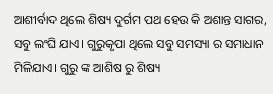ଆଶୀର୍ବାଦ ଥିଲେ ଶିଷ୍ୟ ଦୁର୍ଗମ ପଥ ହେଉ କି ଅଶାନ୍ତ ସାଗର, ସବୁ ଲଂଘି ଯାଏ। ଗୁରୁକୃପା ଥିଲେ ସବୁ ସମସ୍ୟା ର ସମାଧାନ ମିଳିଯାଏ। ଗୁରୁ ଙ୍କ ଆଶିଷ ରୁ ଶିଷ୍ୟ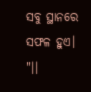ସବୁ ସ୍ଥାନରେ ସଫଳ ହୁଏ।
"।।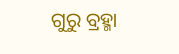ଗୁରୁ ବ୍ରହ୍ମା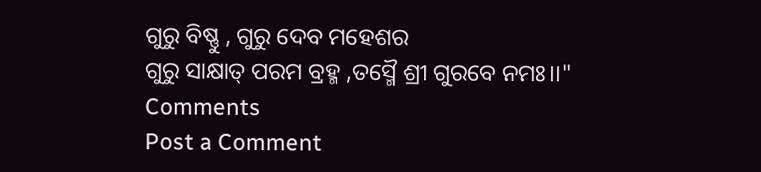ଗୁରୁ ବିଷ୍ଣୁ , ଗୁରୁ ଦେବ ମହେଶର
ଗୁରୁ ସାକ୍ଷାତ୍ ପରମ ବ୍ରହ୍ମ ,ତସ୍ମୈ ଶ୍ରୀ ଗୁରବେ ନମଃ।।"
Comments
Post a Comment